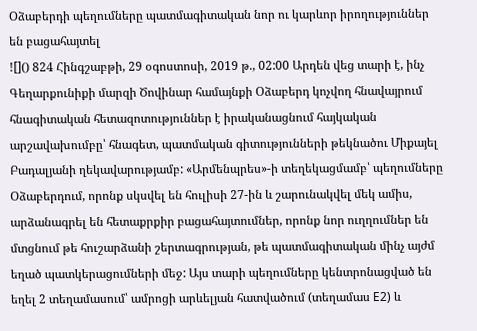Օձաբերդի պեղումները պատմագիտական նոր ու կարևոր իրողություններ են բացահայտել
![]() 824 Հինգշաբթի, 29 օգոստոսի, 2019 թ., 02:00 Արդեն վեց տարի է, ինչ Գեղարքունիքի մարզի Ծովինար համայնքի Օձաբերդ կոչվող հնավայրում հնագիտական հետազոտություններ է իրականացնում հայկական արշավախումբը՝ հնագետ, պատմական գիտությունների թեկնածու Միքայել Բադալյանի ղեկավարությամբ: «Արմենպրես»-ի տեղեկացմամբ՝ պեղումները Օձաբերդում, որոնք սկսվել են հուլիսի 27-ին և շարունակվել մեկ ամիս, արձանագրել են հետաքրքիր բացահայտումներ, որոնք նոր ուղղումներ են մտցնում թե հուշարձանի շերտագրության, թե պատմագիտական մինչ այժմ եղած պատկերացումների մեջ: Այս տարի պեղումները կենտրոնացված են եղել 2 տեղամասում՝ ամրոցի արևելյան հատվածում (տեղամաս E2) և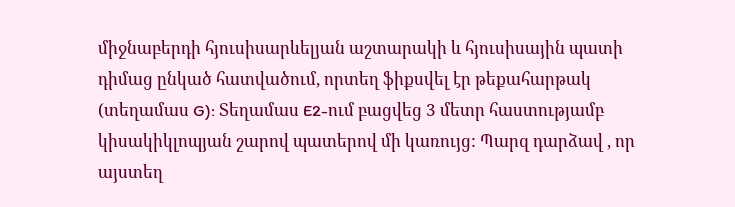միջնաբերդի հյուսիսարևելյան աշտարակի և հյուսիսային պատի դիմաց ընկած հատվածում, որտեղ ֆիքսվել էր թեքահարթակ (տեղամաս G): Տեղամաս E2-ում բացվեց 3 մետր հաստությամբ կիսակիկլոպյան շարով պատերով մի կառույց: Պարզ դարձավ , որ այստեղ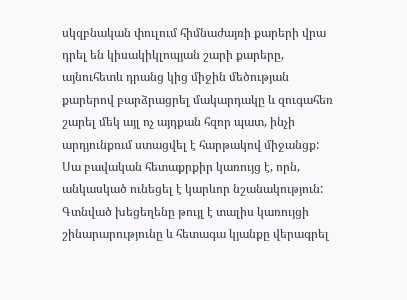սկզբնական փուլում հիմնաժայռի քարերի վրա դրել են կիսակիկլոպյան շարի քարերը, այնուհետև դրանց կից միջին մեծության քարերով բարձրացրել մակարդակը և զուգահեռ շարել մեկ այլ ոչ այդքան հզոր պատ, ինչի արդյունքում ստացվել է հարթակով միջանցք: Սա բավական հետաքրքիր կառույց է, որն, անկասկած ունեցել է կարևոր նշանակություն: Գտնված խեցեղենը թույլ է տալիս կառույցի շինարարությունը և հետագա կյանքը վերագրել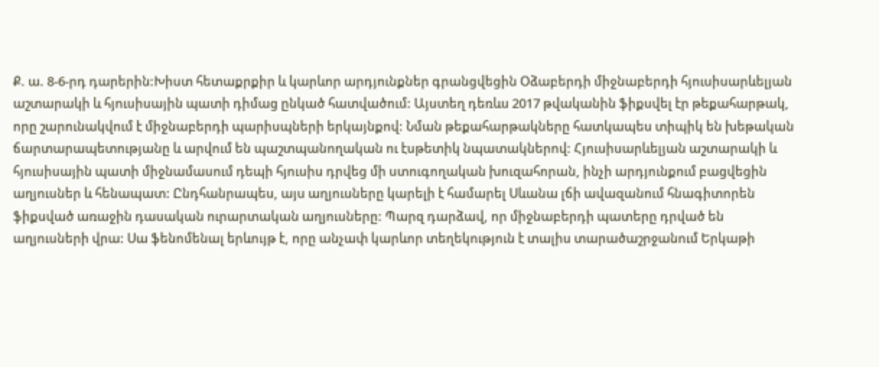Ք. ա. 8-6-րդ դարերին:Խիստ հետաքրքիր և կարևոր արդյունքներ գրանցվեցին Օձաբերդի միջնաբերդի հյուսիսարևելյան աշտարակի և հյուսիսային պատի դիմաց ընկած հատվածում: Այստեղ դեռևս 2017 թվականին ֆիքսվել էր թեքահարթակ, որը շարունակվում է միջնաբերդի պարիսպների երկայնքով: Նման թեքահարթակները հատկապես տիպիկ են խեթական ճարտարապետությանը և արվում են պաշտպանողական ու էսթետիկ նպատակներով: Հյուսիսարևելյան աշտարակի և հյուսիսային պատի միջնամասում դեպի հյուսիս դրվեց մի ստուգողական խուզահորան, ինչի արդյունքում բացվեցին աղյուսներ և հենապատ: Ընդհանրապես, այս աղյուսները կարելի է համարել Սևանա լճի ավազանում հնագիտորեն ֆիքսված առաջին դասական ուրարտական աղյուսները: Պարզ դարձավ, որ միջնաբերդի պատերը դրված են աղյուսների վրա: Սա ֆենոմենալ երևույթ է, որը անչափ կարևոր տեղեկություն է տալիս տարածաշրջանում Երկաթի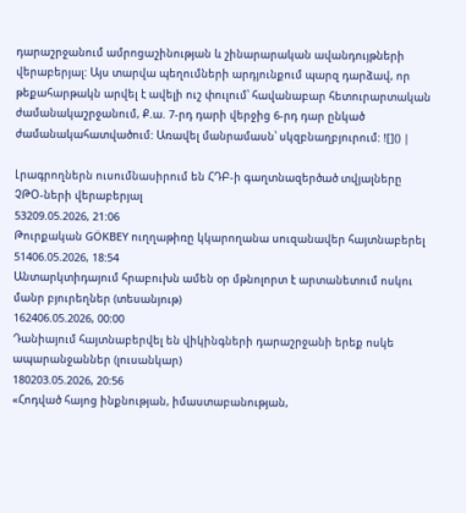դարաշրջանում ամրոցաշինության և շինարարական ավանդույթների վերաբերյալ: Այս տարվա պեղումների արդյունքում պարզ դարձավ, որ թեքահարթակն արվել է ավելի ուշ փուլում՝ հավանաբար հետուրարտական ժամանակաշրջանում, Ք.ա. 7-րդ դարի վերջից 6-րդ դար ընկած ժամանակահատվածում: Առավել մանրամասն՝ սկզբնաղբյուրում: ![]() |

Լրագրողներն ուսումնասիրում են ՀԴԲ-ի գաղտնազերծած տվյալները ՉԹՕ-ների վերաբերյալ
53209.05.2026, 21:06
Թուրքական GÖKBEY ուղղաթիռը կկարողանա սուզանավեր հայտնաբերել
51406.05.2026, 18:54
Անտարկտիդայում հրաբուխն ամեն օր մթնոլորտ է արտանետում ոսկու մանր բյուրեղներ (տեսանյութ)
162406.05.2026, 00:00
Դանիայում հայտնաբերվել են վիկինգների դարաշրջանի երեք ոսկե ապարանջաններ (լուսանկար)
180203.05.2026, 20:56
«Հոդված հայոց ինքնության, իմաստաբանության,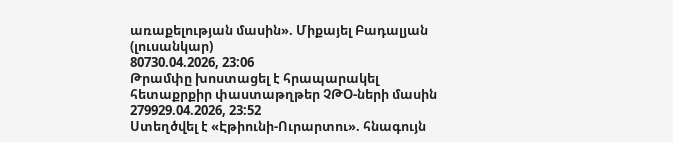առաքելության մասին». Միքայել Բադալյան (լուսանկար)
80730.04.2026, 23:06
Թրամփը խոստացել է հրապարակել հետաքրքիր փաստաթղթեր ՉԹՕ-ների մասին
279929.04.2026, 23:52
Ստեղծվել է «Էթիունի-Ուրարտու». հնագույն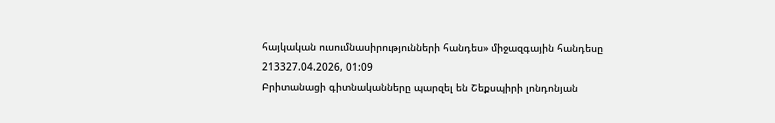հայկական ուսումնասիրությունների հանդես» միջազգային հանդեսը
213327.04.2026, 01:09
Բրիտանացի գիտնականները պարզել են Շեքսպիրի լոնդոնյան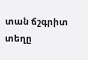տան ճշգրիտ տեղը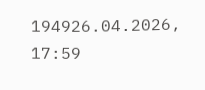194926.04.2026, 17:59